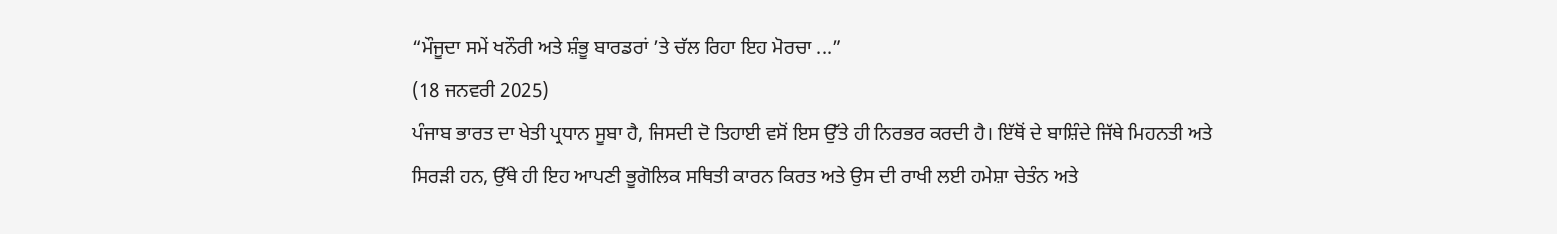“ਮੌਜੂਦਾ ਸਮੇਂ ਖਨੌਰੀ ਅਤੇ ਸ਼ੰਭੂ ਬਾਰਡਰਾਂ ’ਤੇ ਚੱਲ ਰਿਹਾ ਇਹ ਮੋਰਚਾ ...”
(18 ਜਨਵਰੀ 2025)
ਪੰਜਾਬ ਭਾਰਤ ਦਾ ਖੇਤੀ ਪ੍ਰਧਾਨ ਸੂਬਾ ਹੈ, ਜਿਸਦੀ ਦੋ ਤਿਹਾਈ ਵਸੋਂ ਇਸ ਉੱਤੇ ਹੀ ਨਿਰਭਰ ਕਰਦੀ ਹੈ। ਇੱਥੋਂ ਦੇ ਬਾਸ਼ਿੰਦੇ ਜਿੱਥੇ ਮਿਹਨਤੀ ਅਤੇ ਸਿਰੜੀ ਹਨ, ਉੱਥੇ ਹੀ ਇਹ ਆਪਣੀ ਭੂਗੋਲਿਕ ਸਥਿਤੀ ਕਾਰਨ ਕਿਰਤ ਅਤੇ ਉਸ ਦੀ ਰਾਖੀ ਲਈ ਹਮੇਸ਼ਾ ਚੇਤੰਨ ਅਤੇ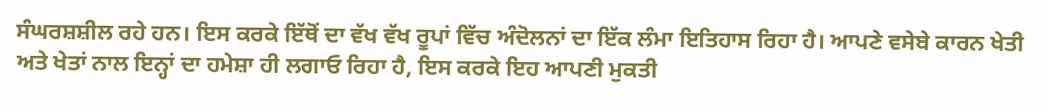ਸੰਘਰਸ਼ਸ਼ੀਲ ਰਹੇ ਹਨ। ਇਸ ਕਰਕੇ ਇੱਥੋਂ ਦਾ ਵੱਖ ਵੱਖ ਰੂਪਾਂ ਵਿੱਚ ਅੰਦੋਲਨਾਂ ਦਾ ਇੱਕ ਲੰਮਾ ਇਤਿਹਾਸ ਰਿਹਾ ਹੈ। ਆਪਣੇ ਵਸੇਬੇ ਕਾਰਨ ਖੇਤੀ ਅਤੇ ਖੇਤਾਂ ਨਾਲ ਇਨ੍ਹਾਂ ਦਾ ਹਮੇਸ਼ਾ ਹੀ ਲਗਾਓ ਰਿਹਾ ਹੈ, ਇਸ ਕਰਕੇ ਇਹ ਆਪਣੀ ਮੁਕਤੀ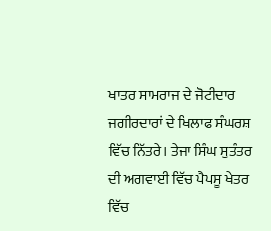ਖਾਤਰ ਸਾਮਰਾਜ ਦੇ ਜੋਟੀਦਾਰ ਜਗੀਰਦਾਰਾਂ ਦੇ ਖਿਲਾਫ ਸੰਘਰਸ਼ ਵਿੱਚ ਨਿੱਤਰੇ। ਤੇਜਾ ਸਿੰਘ ਸੁਤੰਤਰ ਦੀ ਅਗਵਾਈ ਵਿੱਚ ਪੈਪਸੂ ਖੇਤਰ ਵਿੱਚ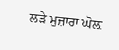ਲੜੇ ਮੁਜ਼ਾਰਾ ਘੋਲ਼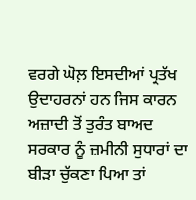ਵਰਗੇ ਘੋਲ਼ ਇਸਦੀਆਂ ਪ੍ਰਤੱਖ ਉਦਾਹਰਨਾਂ ਹਨ ਜਿਸ ਕਾਰਨ ਅਜ਼ਾਦੀ ਤੋਂ ਤੁਰੰਤ ਬਾਅਦ ਸਰਕਾਰ ਨੂੰ ਜ਼ਮੀਨੀ ਸੁਧਾਰਾਂ ਦਾ ਬੀੜਾ ਚੁੱਕਣਾ ਪਿਆ ਤਾਂ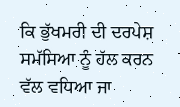ਕਿ ਭੁੱਖਮਰੀ ਦੀ ਦਰਪੇਸ਼ ਸਮੱਸਿਆ ਨੂੰ ਹੱਲ ਕਰਨ ਵੱਲ ਵਧਿਆ ਜਾ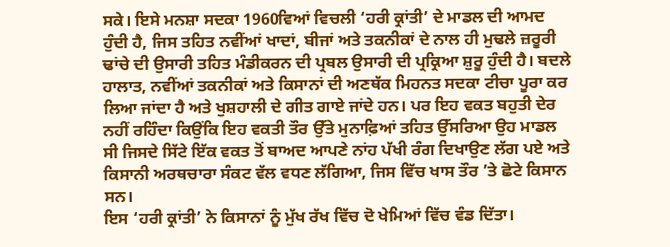ਸਕੇ। ਇਸੇ ਮਨਸ਼ਾ ਸਦਕਾ 1960ਵਿਆਂ ਵਿਚਲੀ ‘ਹਰੀ ਕ੍ਰਾਂਤੀ’ ਦੇ ਮਾਡਲ ਦੀ ਆਮਦ ਹੁੰਦੀ ਹੈ, ਜਿਸ ਤਹਿਤ ਨਵੀਂਆਂ ਖਾਦਾਂ, ਬੀਜਾਂ ਅਤੇ ਤਕਨੀਕਾਂ ਦੇ ਨਾਲ ਹੀ ਮੁਢਲੇ ਜ਼ਰੂਰੀ ਢਾਂਚੇ ਦੀ ਉਸਾਰੀ ਤਹਿਤ ਮੰਡੀਕਰਨ ਦੀ ਪ੍ਰਬਲ ਉਸਾਰੀ ਦੀ ਪ੍ਰਕ੍ਰਿਆ ਸ਼ੁਰੂ ਹੁੰਦੀ ਹੈ। ਬਦਲੇ ਹਾਲਾਤ, ਨਵੀਂਆਂ ਤਕਨੀਕਾਂ ਅਤੇ ਕਿਸਾਨਾਂ ਦੀ ਅਣਥੱਕ ਮਿਹਨਤ ਸਦਕਾ ਟੀਚਾ ਪੂਰਾ ਕਰ ਲਿਆ ਜਾਂਦਾ ਹੈ ਅਤੇ ਖੁਸ਼ਹਾਲੀ ਦੇ ਗੀਤ ਗਾਏ ਜਾਂਦੇ ਹਨ। ਪਰ ਇਹ ਵਕਤ ਬਹੁਤੀ ਦੇਰ ਨਹੀਂ ਰਹਿੰਦਾ ਕਿਉਂਕਿ ਇਹ ਵਕਤੀ ਤੌਰ ਉੱਤੇ ਮੁਨਾਫ਼ਿਆਂ ਤਹਿਤ ਉੱਸਰਿਆ ਉਹ ਮਾਡਲ ਸੀ ਜਿਸਦੇ ਸਿੱਟੇ ਇੱਕ ਵਕਤ ਤੋਂ ਬਾਅਦ ਆਪਣੇ ਨਾਂਹ ਪੱਖੀ ਰੰਗ ਦਿਖਾਉਣ ਲੱਗ ਪਏ ਅਤੇ ਕਿਸਾਨੀ ਅਰਥਚਾਰਾ ਸੰਕਟ ਵੱਲ ਵਧਣ ਲੱਗਿਆ, ਜਿਸ ਵਿੱਚ ਖਾਸ ਤੌਰ ’ਤੇ ਛੋਟੇ ਕਿਸਾਨ ਸਨ।
ਇਸ ‘ਹਰੀ ਕ੍ਰਾਂਤੀ’ ਨੇ ਕਿਸਾਨਾਂ ਨੂੰ ਮੁੱਖ ਰੱਖ ਵਿੱਚ ਦੋ ਖੇਮਿਆਂ ਵਿੱਚ ਵੰਡ ਦਿੱਤਾ।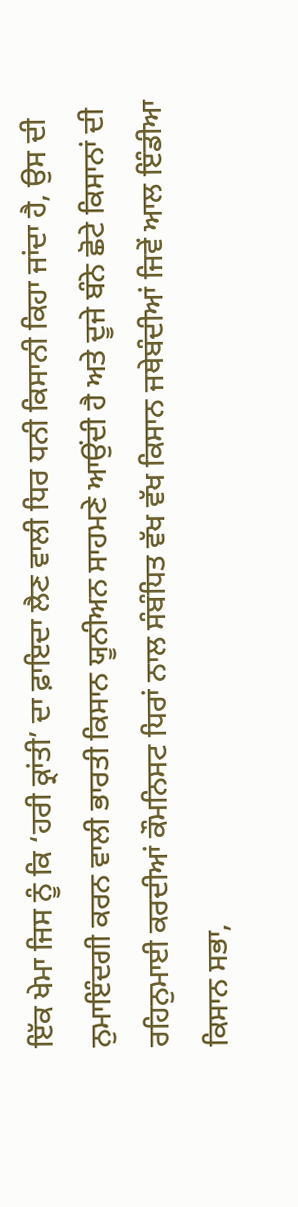ਇੱਕ ਖੇਮਾ ਜਿਸ ਨੂੰ ਕਿ ‘ਹਰੀ ਕ੍ਰਾਂਤੀ’ ਦਾ ਫ਼ਾਇਦਾ ਲੈਣ ਵਾਲੀ ਧਿਰ ਧਨੀ ਕਿਸਾਨੀ ਕਿਹਾ ਜਾਂਦਾ ਹੈ, ਉਸ ਦੀ ਨੁਮਾਇੰਦਗੀ ਕਰਨ ਵਾਲੀ ਭਾਰਤੀ ਕਿਸਾਨ ਯੂਨੀਅਨ ਸਾਹਮਣੇ ਆਉਂਦੀ ਹੈ ਅਤੇ ਦੂਜੇ ਬੰਨੇ ਛੋਟੇ ਕਿਸਾਨਾਂ ਦੀ ਰਹਿਨੁਮਾਈ ਕਰਦੀਆਂ ਕੌਮਨਿਸਟ ਧਿਰਾਂ ਨਾਲ ਸੰਬੰਧਿਤ ਵੱਖ ਵੱਖ ਕਿਸਾਨ ਜਥੇਬੰਦੀਆਂ ਜਿਵੇਂ ਆਲ ਇੰਡੀਆ ਕਿਸਾਨ ਸਭਾ,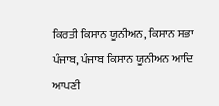ਕਿਰਤੀ ਕਿਸਾਨ ਯੂਨੀਅਨ, ਕਿਸਾਨ ਸਭਾ ਪੰਜਾਬ, ਪੰਜਾਬ ਕਿਸਾਨ ਯੂਨੀਅਨ ਆਦਿ ਆਪਣੀ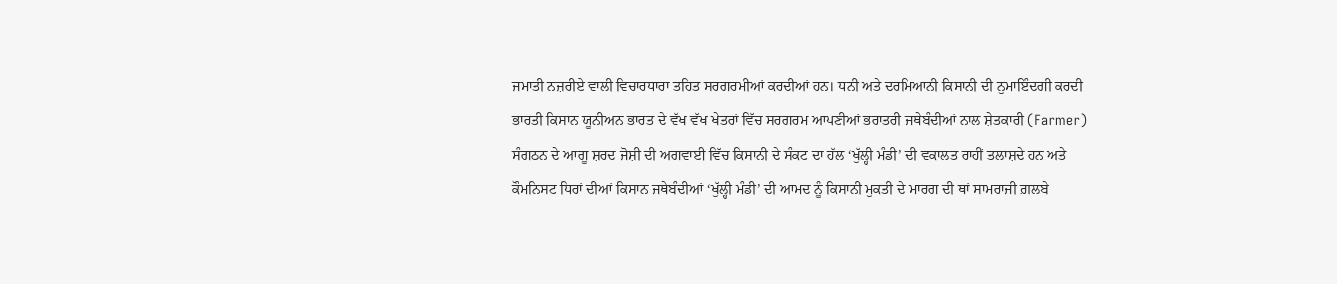ਜਮਾਤੀ ਨਜ਼ਰੀਏ ਵਾਲੀ ਵਿਚਾਰਧਾਰਾ ਤਹਿਤ ਸਰਗਰਮੀਆਂ ਕਰਦੀਆਂ ਹਨ। ਧਨੀ ਅਤੇ ਦਰਮਿਆਨੀ ਕਿਸਾਨੀ ਦੀ ਨੁਮਾਇੰਦਗੀ ਕਰਦੀ ਭਾਰਤੀ ਕਿਸਾਨ ਯੂਨੀਅਨ ਭਾਰਤ ਦੇ ਵੱਖ ਵੱਖ ਖੇਤਰਾਂ ਵਿੱਚ ਸਰਗਰਮ ਆਪਣੀਆਂ ਭਰਾਤਰੀ ਜਥੇਬੰਦੀਆਂ ਨਾਲ ਸ਼ੇਤਕਾਰੀ (Farmer) ਸੰਗਠਨ ਦੇ ਆਗੂ ਸ਼ਰਦ ਜੋਸ਼ੀ ਦੀ ਅਗਵਾਈ ਵਿੱਚ ਕਿਸਾਨੀ ਦੇ ਸੰਕਟ ਦਾ ਹੱਲ ‘ਖੁੱਲ੍ਹੀ ਮੰਡੀ’ ਦੀ ਵਕਾਲਤ ਰਾਹੀਂ ਤਲਾਸ਼ਦੇ ਹਨ ਅਤੇ ਕੌਮਨਿਸਟ ਧਿਰਾਂ ਦੀਆਂ ਕਿਸਾਨ ਜਥੇਬੰਦੀਆਂ ‘ਖੁੱਲ੍ਹੀ ਮੰਡੀ’ ਦੀ ਆਮਦ ਨੂੰ ਕਿਸਾਨੀ ਮੁਕਤੀ ਦੇ ਮਾਰਗ ਦੀ ਥਾਂ ਸਾਮਰਾਜੀ ਗ਼ਲਬੇ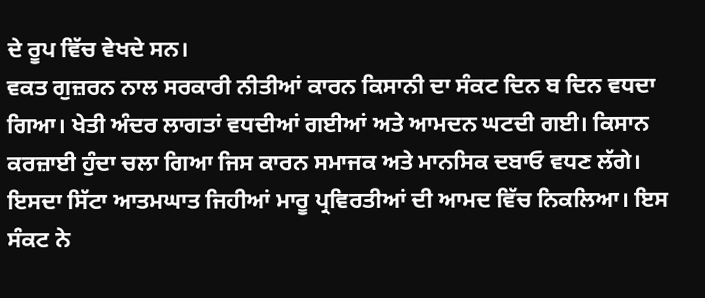ਦੇ ਰੂਪ ਵਿੱਚ ਵੇਖਦੇ ਸਨ।
ਵਕਤ ਗੁਜ਼ਰਨ ਨਾਲ ਸਰਕਾਰੀ ਨੀਤੀਆਂ ਕਾਰਨ ਕਿਸਾਨੀ ਦਾ ਸੰਕਟ ਦਿਨ ਬ ਦਿਨ ਵਧਦਾ ਗਿਆ। ਖੇਤੀ ਅੰਦਰ ਲਾਗਤਾਂ ਵਧਦੀਆਂ ਗਈਆਂ ਅਤੇ ਆਮਦਨ ਘਟਦੀ ਗਈ। ਕਿਸਾਨ ਕਰਜ਼ਾਈ ਹੁੰਦਾ ਚਲਾ ਗਿਆ ਜਿਸ ਕਾਰਨ ਸਮਾਜਕ ਅਤੇ ਮਾਨਸਿਕ ਦਬਾਓ ਵਧਣ ਲੱਗੇ। ਇਸਦਾ ਸਿੱਟਾ ਆਤਮਘਾਤ ਜਿਹੀਆਂ ਮਾਰੂ ਪ੍ਰਵਿਰਤੀਆਂ ਦੀ ਆਮਦ ਵਿੱਚ ਨਿਕਲਿਆ। ਇਸ ਸੰਕਟ ਨੇ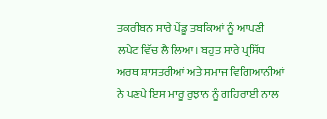ਤਕਰੀਬਨ ਸਾਰੇ ਪੇਂਡੂ ਤਬਕਿਆਂ ਨੂੰ ਆਪਣੀ ਲਪੇਟ ਵਿੱਚ ਲੈ ਲਿਆ। ਬਹੁਤ ਸਾਰੇ ਪ੍ਰਸਿੱਧ ਅਰਥ ਸ਼ਾਸਤਰੀਆਂ ਅਤੇ ਸਮਾਜ ਵਿਗਿਆਨੀਆਂ ਨੇ ਪਣਪੇ ਇਸ ਮਾਰੂ ਰੁਝਾਨ ਨੂੰ ਗਹਿਰਾਈ ਨਾਲ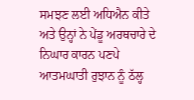ਸਮਝਣ ਲਈ ਅਧਿਐਨ ਕੀਤੇ ਅਤੇ ਉਨ੍ਹਾਂ ਨੇ ਪੇਂਡੂ ਅਰਥਚਾਰੇ ਦੇ ਨਿਘਾਰ ਕਾਰਨ ਪਣਪੇ ਆਤਮਘਾਤੀ ਰੁਝਾਨ ਨੂੰ ਠੱਲ੍ਹ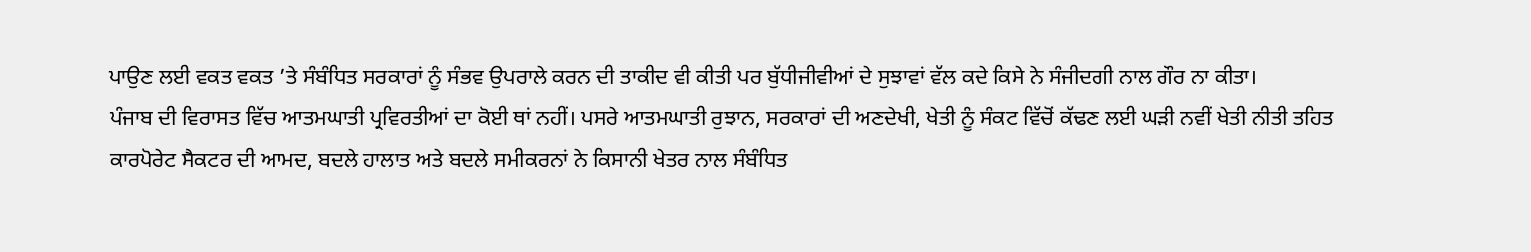ਪਾਉਣ ਲਈ ਵਕਤ ਵਕਤ ’ਤੇ ਸੰਬੰਧਿਤ ਸਰਕਾਰਾਂ ਨੂੰ ਸੰਭਵ ਉਪਰਾਲੇ ਕਰਨ ਦੀ ਤਾਕੀਦ ਵੀ ਕੀਤੀ ਪਰ ਬੁੱਧੀਜੀਵੀਆਂ ਦੇ ਸੁਝਾਵਾਂ ਵੱਲ ਕਦੇ ਕਿਸੇ ਨੇ ਸੰਜੀਦਗੀ ਨਾਲ ਗੌਰ ਨਾ ਕੀਤਾ।
ਪੰਜਾਬ ਦੀ ਵਿਰਾਸਤ ਵਿੱਚ ਆਤਮਘਾਤੀ ਪ੍ਰਵਿਰਤੀਆਂ ਦਾ ਕੋਈ ਥਾਂ ਨਹੀਂ। ਪਸਰੇ ਆਤਮਘਾਤੀ ਰੁਝਾਨ, ਸਰਕਾਰਾਂ ਦੀ ਅਣਦੇਖੀ, ਖੇਤੀ ਨੂੰ ਸੰਕਟ ਵਿੱਚੋਂ ਕੱਢਣ ਲਈ ਘੜੀ ਨਵੀਂ ਖੇਤੀ ਨੀਤੀ ਤਹਿਤ ਕਾਰਪੋਰੇਟ ਸੈਕਟਰ ਦੀ ਆਮਦ, ਬਦਲੇ ਹਾਲਾਤ ਅਤੇ ਬਦਲੇ ਸਮੀਕਰਨਾਂ ਨੇ ਕਿਸਾਨੀ ਖੇਤਰ ਨਾਲ ਸੰਬੰਧਿਤ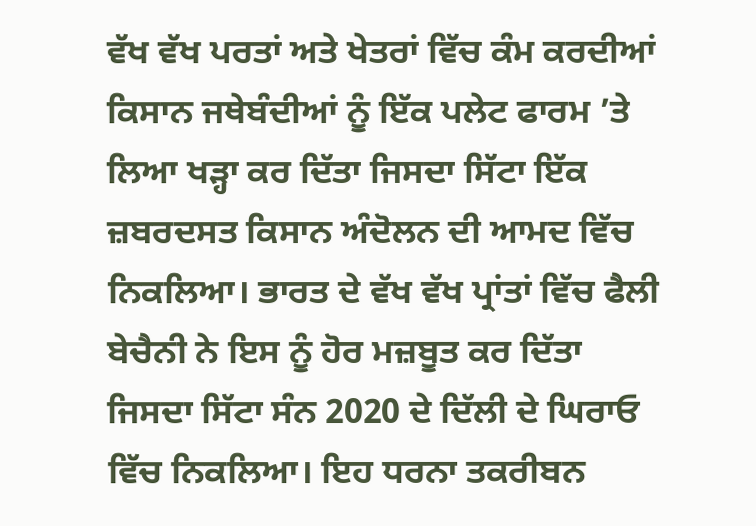ਵੱਖ ਵੱਖ ਪਰਤਾਂ ਅਤੇ ਖੇਤਰਾਂ ਵਿੱਚ ਕੰਮ ਕਰਦੀਆਂ ਕਿਸਾਨ ਜਥੇਬੰਦੀਆਂ ਨੂੰ ਇੱਕ ਪਲੇਟ ਫਾਰਮ ’ਤੇ ਲਿਆ ਖੜ੍ਹਾ ਕਰ ਦਿੱਤਾ ਜਿਸਦਾ ਸਿੱਟਾ ਇੱਕ ਜ਼ਬਰਦਸਤ ਕਿਸਾਨ ਅੰਦੋਲਨ ਦੀ ਆਮਦ ਵਿੱਚ ਨਿਕਲਿਆ। ਭਾਰਤ ਦੇ ਵੱਖ ਵੱਖ ਪ੍ਰਾਂਤਾਂ ਵਿੱਚ ਫੈਲੀ ਬੇਚੈਨੀ ਨੇ ਇਸ ਨੂੰ ਹੋਰ ਮਜ਼ਬੂਤ ਕਰ ਦਿੱਤਾ ਜਿਸਦਾ ਸਿੱਟਾ ਸੰਨ 2020 ਦੇ ਦਿੱਲੀ ਦੇ ਘਿਰਾਓ ਵਿੱਚ ਨਿਕਲਿਆ। ਇਹ ਧਰਨਾ ਤਕਰੀਬਨ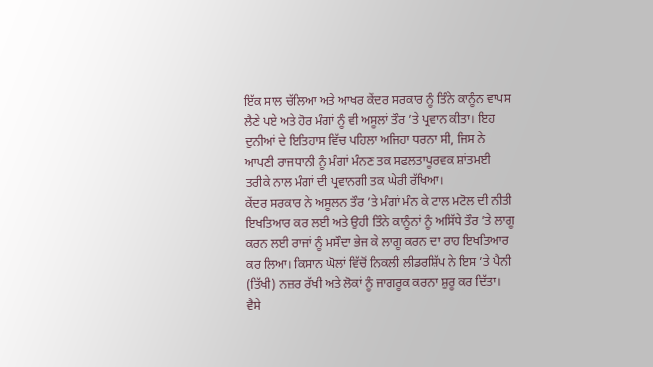ਇੱਕ ਸਾਲ ਚੱਲਿਆ ਅਤੇ ਆਖਰ ਕੇਂਦਰ ਸਰਕਾਰ ਨੂੰ ਤਿੰਨੇ ਕਾਨੂੰਨ ਵਾਪਸ ਲੈਣੇ ਪਏ ਅਤੇ ਹੋਰ ਮੰਗਾਂ ਨੂੰ ਵੀ ਅਸੂਲਾਂ ਤੌਰ ’ਤੇ ਪ੍ਰਵਾਨ ਕੀਤਾ। ਇਹ ਦੁਨੀਆਂ ਦੇ ਇਤਿਹਾਸ ਵਿੱਚ ਪਹਿਲਾ ਅਜਿਹਾ ਧਰਨਾ ਸੀ, ਜਿਸ ਨੇ ਆਪਣੀ ਰਾਜਧਾਨੀ ਨੂੰ ਮੰਗਾਂ ਮੰਨਣ ਤਕ ਸਫਲਤਾਪੂਰਵਕ ਸ਼ਾਂਤਮਈ ਤਰੀਕੇ ਨਾਲ ਮੰਗਾਂ ਦੀ ਪ੍ਰਵਾਨਗੀ ਤਕ ਘੇਰੀ ਰੱਖਿਆ।
ਕੇਂਦਰ ਸਰਕਾਰ ਨੇ ਅਸੂਲਨ ਤੌਰ ’ਤੇ ਮੰਗਾਂ ਮੰਨ ਕੇ ਟਾਲ ਮਟੋਲ ਦੀ ਨੀਤੀ ਇਖਤਿਆਰ ਕਰ ਲਈ ਅਤੇ ਉਹੀ ਤਿੰਨੇ ਕਾਨੂੰਨਾਂ ਨੂੰ ਅਸਿੱਧੇ ਤੌਰ ’ਤੇ ਲਾਗੂ ਕਰਨ ਲਈ ਰਾਜਾਂ ਨੂੰ ਮਸੌਦਾ ਭੇਜ ਕੇ ਲਾਗੂ ਕਰਨ ਦਾ ਰਾਹ ਇਖਤਿਆਰ ਕਰ ਲਿਆ। ਕਿਸਾਨ ਘੋਲਾਂ ਵਿੱਚੋਂ ਨਿਕਲੀ ਲੀਡਰਸ਼ਿੱਪ ਨੇ ਇਸ ’ਤੇ ਪੈਨੀ (ਤਿੱਖੀ) ਨਜ਼ਰ ਰੱਖੀ ਅਤੇ ਲੋਕਾਂ ਨੂੰ ਜਾਗਰੂਕ ਕਰਨਾ ਸ਼ੁਰੂ ਕਰ ਦਿੱਤਾ। ਵੈਸੇ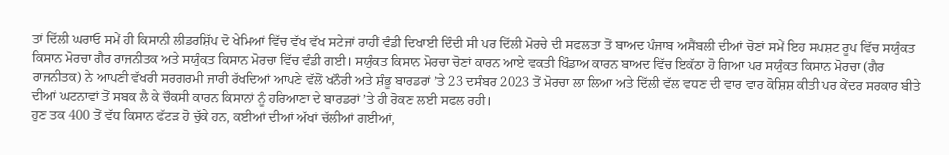ਤਾਂ ਦਿੱਲੀ ਘਰਾਓ ਸਮੇਂ ਹੀ ਕਿਸਾਨੀ ਲੀਡਰਸ਼ਿੱਪ ਦੋ ਖੇਮਿਆਂ ਵਿੱਚ ਵੱਖ ਵੱਖ ਸਟੇਜਾਂ ਰਾਹੀਂ ਵੰਡੀ ਦਿਖਾਈ ਦਿੰਦੀ ਸੀ ਪਰ ਦਿੱਲੀ ਮੋਰਚੇ ਦੀ ਸਫਲਤਾ ਤੋਂ ਬਾਅਦ ਪੰਜਾਬ ਅਸੈਂਬਲੀ ਦੀਆਂ ਚੋਣਾਂ ਸਮੇਂ ਇਹ ਸਪਸ਼ਟ ਰੂਪ ਵਿੱਚ ਸਯੁੰਕਤ ਕਿਸਾਨ ਮੋਰਚਾ ਗੈਰ ਰਾਜਨੀਤਕ ਅਤੇ ਸਯੁੰਕਤ ਕਿਸਾਨ ਮੋਰਚਾ ਵਿੱਚ ਵੰਡੀ ਗਈ। ਸਯੁੰਕਤ ਕਿਸਾਨ ਮੋਰਚਾ ਚੋਣਾਂ ਕਾਰਨ ਆਏ ਵਕਤੀ ਖਿੰਡਾਅ ਕਾਰਨ ਬਾਅਦ ਵਿੱਚ ਇਕੱਠਾ ਹੋ ਗਿਆ ਪਰ ਸਯੁੰਕਤ ਕਿਸਾਨ ਮੋਰਚਾ (ਗੈਰ ਰਾਜਨੀਤਕ) ਨੇ ਆਪਣੀ ਵੱਖਰੀ ਸਰਗਰਮੀ ਜਾਰੀ ਰੱਖਦਿਆਂ ਆਪਣੇ ਵੱਲੋਂ ਖਨੌਰੀ ਅਤੇ ਸ਼ੰਭੂ ਬਾਰਡਰਾਂ ’ਤੇ 23 ਦਸੰਬਰ 2023 ਤੋਂ ਮੋਰਚਾ ਲਾ ਲਿਆ ਅਤੇ ਦਿੱਲੀ ਵੱਲ ਵਧਣ ਦੀ ਵਾਰ ਵਾਰ ਕੋਸ਼ਿਸ਼ ਕੀਤੀ ਪਰ ਕੇਂਦਰ ਸਰਕਾਰ ਬੀਤੇ ਦੀਆਂ ਘਟਨਾਵਾਂ ਤੋਂ ਸਬਕ ਲੈ ਕੇ ਚੌਕਸੀ ਕਾਰਨ ਕਿਸਾਨਾਂ ਨੂੰ ਹਰਿਆਣਾ ਦੇ ਬਾਰਡਰਾਂ ’ਤੇ ਹੀ ਰੋਕਣ ਲਈ ਸਫਲ ਰਹੀ।
ਹੁਣ ਤਕ 400 ਤੋਂ ਵੱਧ ਕਿਸਾਨ ਫੱਟੜ ਹੋ ਚੁੱਕੇ ਹਨ, ਕਈਆਂ ਦੀਆਂ ਅੱਖਾਂ ਚੱਲੀਆਂ ਗਈਆਂ,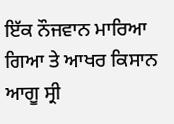ਇੱਕ ਨੌਜਵਾਨ ਮਾਰਿਆ ਗਿਆ ਤੇ ਆਖਰ ਕਿਸਾਨ ਆਗੂ ਸ੍ਰੀ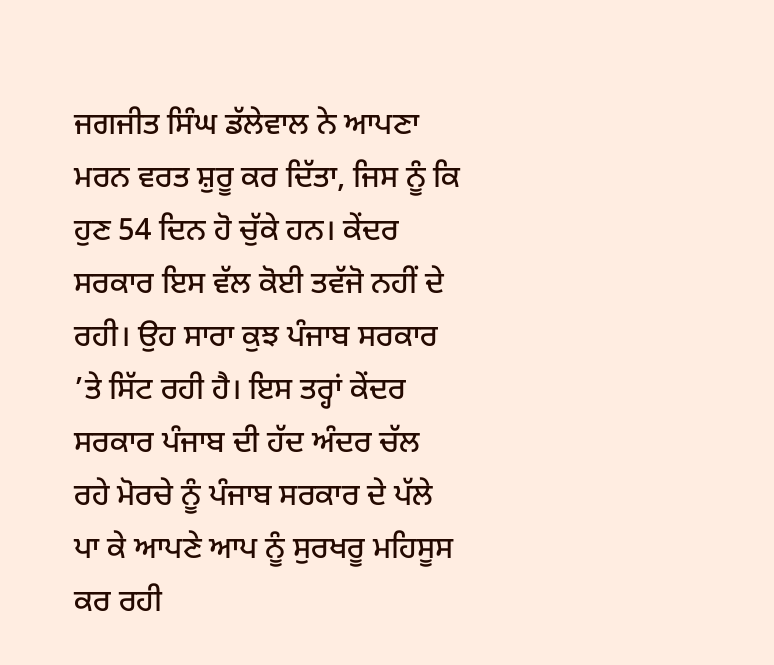ਜਗਜੀਤ ਸਿੰਘ ਡੱਲੇਵਾਲ ਨੇ ਆਪਣਾ ਮਰਨ ਵਰਤ ਸ਼ੁਰੂ ਕਰ ਦਿੱਤਾ, ਜਿਸ ਨੂੰ ਕਿ ਹੁਣ 54 ਦਿਨ ਹੋ ਚੁੱਕੇ ਹਨ। ਕੇਂਦਰ ਸਰਕਾਰ ਇਸ ਵੱਲ ਕੋਈ ਤਵੱਜੋ ਨਹੀਂ ਦੇ ਰਹੀ। ਉਹ ਸਾਰਾ ਕੁਝ ਪੰਜਾਬ ਸਰਕਾਰ ’ਤੇ ਸਿੱਟ ਰਹੀ ਹੈ। ਇਸ ਤਰ੍ਹਾਂ ਕੇਂਦਰ ਸਰਕਾਰ ਪੰਜਾਬ ਦੀ ਹੱਦ ਅੰਦਰ ਚੱਲ ਰਹੇ ਮੋਰਚੇ ਨੂੰ ਪੰਜਾਬ ਸਰਕਾਰ ਦੇ ਪੱਲੇ ਪਾ ਕੇ ਆਪਣੇ ਆਪ ਨੂੰ ਸੁਰਖਰੂ ਮਹਿਸੂਸ ਕਰ ਰਹੀ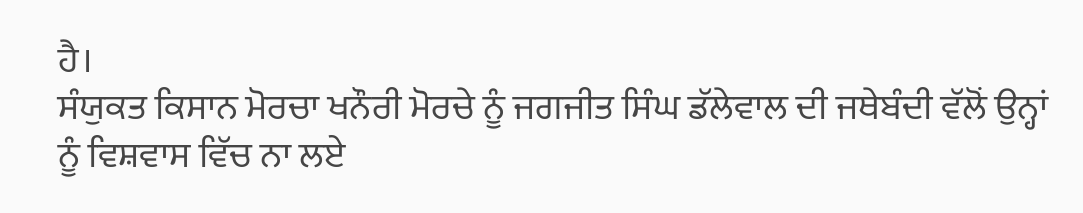ਹੈ।
ਸੰਯੁਕਤ ਕਿਸਾਨ ਮੋਰਚਾ ਖਨੌਰੀ ਮੋਰਚੇ ਨੂੰ ਜਗਜੀਤ ਸਿੰਘ ਡੱਲੇਵਾਲ ਦੀ ਜਥੇਬੰਦੀ ਵੱਲੋਂ ਉਨ੍ਹਾਂ ਨੂੰ ਵਿਸ਼ਵਾਸ ਵਿੱਚ ਨਾ ਲਏ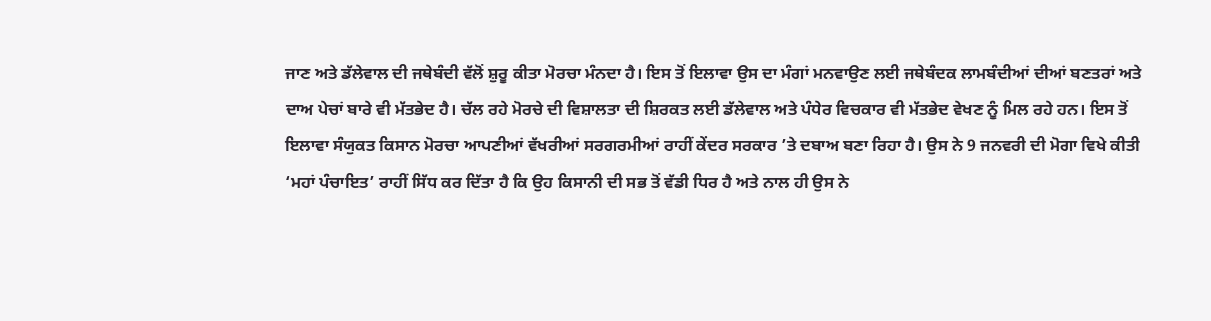ਜਾਣ ਅਤੇ ਡੱਲੇਵਾਲ ਦੀ ਜਥੇਬੰਦੀ ਵੱਲੋਂ ਸ਼ੁਰੂ ਕੀਤਾ ਮੋਰਚਾ ਮੰਨਦਾ ਹੈ। ਇਸ ਤੋਂ ਇਲਾਵਾ ਉਸ ਦਾ ਮੰਗਾਂ ਮਨਵਾਉਣ ਲਈ ਜਥੇਬੰਦਕ ਲਾਮਬੰਦੀਆਂ ਦੀਆਂ ਬਣਤਰਾਂ ਅਤੇ ਦਾਅ ਪੇਚਾਂ ਬਾਰੇ ਵੀ ਮੱਤਭੇਦ ਹੈ। ਚੱਲ ਰਹੇ ਮੋਰਚੇ ਦੀ ਵਿਸ਼ਾਲਤਾ ਦੀ ਸ਼ਿਰਕਤ ਲਈ ਡੱਲੇਵਾਲ ਅਤੇ ਪੰਧੇਰ ਵਿਚਕਾਰ ਵੀ ਮੱਤਭੇਦ ਵੇਖਣ ਨੂੰ ਮਿਲ ਰਹੇ ਹਨ। ਇਸ ਤੋਂ ਇਲਾਵਾ ਸੰਯੁਕਤ ਕਿਸਾਨ ਮੋਰਚਾ ਆਪਣੀਆਂ ਵੱਖਰੀਆਂ ਸਰਗਰਮੀਆਂ ਰਾਹੀਂ ਕੇਂਦਰ ਸਰਕਾਰ ’ਤੇ ਦਬਾਅ ਬਣਾ ਰਿਹਾ ਹੈ। ਉਸ ਨੇ 9 ਜਨਵਰੀ ਦੀ ਮੋਗਾ ਵਿਖੇ ਕੀਤੀ ‘ਮਹਾਂ ਪੰਚਾਇਤ’ ਰਾਹੀਂ ਸਿੱਧ ਕਰ ਦਿੱਤਾ ਹੈ ਕਿ ਉਹ ਕਿਸਾਨੀ ਦੀ ਸਭ ਤੋਂ ਵੱਡੀ ਧਿਰ ਹੈ ਅਤੇ ਨਾਲ ਹੀ ਉਸ ਨੇ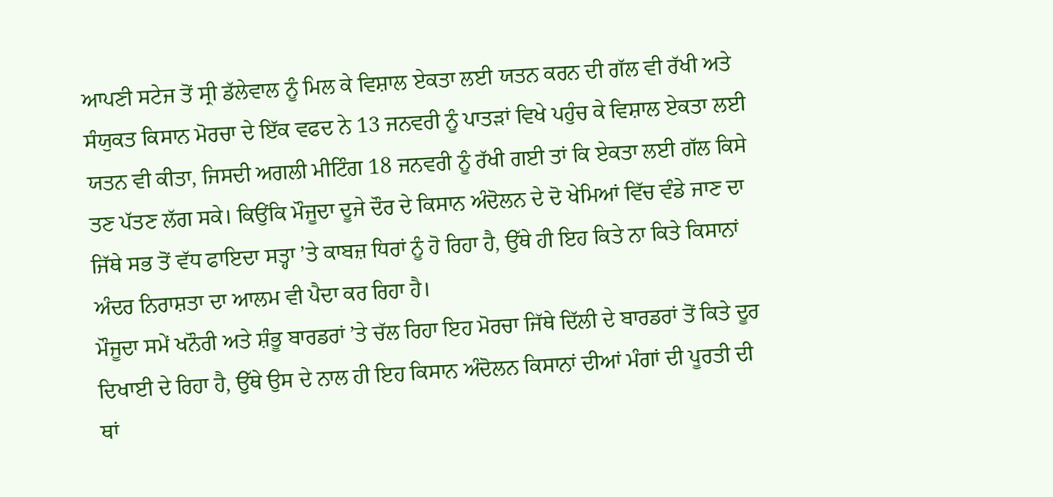ਆਪਣੀ ਸਟੇਜ ਤੋਂ ਸ੍ਰੀ ਡੱਲੇਵਾਲ ਨੂੰ ਮਿਲ ਕੇ ਵਿਸ਼ਾਲ ਏਕਤਾ ਲਈ ਯਤਨ ਕਰਨ ਦੀ ਗੱਲ ਵੀ ਰੱਖੀ ਅਤੇ ਸੰਯੁਕਤ ਕਿਸਾਨ ਮੋਰਚਾ ਦੇ ਇੱਕ ਵਫਦ ਨੇ 13 ਜਨਵਰੀ ਨੂੰ ਪਾਤੜਾਂ ਵਿਖੇ ਪਹੁੰਚ ਕੇ ਵਿਸ਼ਾਲ ਏਕਤਾ ਲਈ ਯਤਨ ਵੀ ਕੀਤਾ, ਜਿਸਦੀ ਅਗਲੀ ਮੀਟਿੰਗ 18 ਜਨਵਰੀ ਨੂੰ ਰੱਖੀ ਗਈ ਤਾਂ ਕਿ ਏਕਤਾ ਲਈ ਗੱਲ ਕਿਸੇ ਤਣ ਪੱਤਣ ਲੱਗ ਸਕੇ। ਕਿਉਂਕਿ ਮੌਜੂਦਾ ਦੂਜੇ ਦੌਰ ਦੇ ਕਿਸਾਨ ਅੰਦੋਲਨ ਦੇ ਦੋ ਖੇਮਿਆਂ ਵਿੱਚ ਵੰਡੇ ਜਾਣ ਦਾ ਜਿੱਥੇ ਸਭ ਤੋਂ ਵੱਧ ਫਾਇਦਾ ਸਤ੍ਹਾ ’ਤੇ ਕਾਬਜ਼ ਧਿਰਾਂ ਨੂੰ ਹੋ ਰਿਹਾ ਹੈ, ਉੱਥੇ ਹੀ ਇਹ ਕਿਤੇ ਨਾ ਕਿਤੇ ਕਿਸਾਨਾਂ ਅੰਦਰ ਨਿਰਾਸ਼ਤਾ ਦਾ ਆਲਮ ਵੀ ਪੈਦਾ ਕਰ ਰਿਹਾ ਹੈ।
ਮੌਜੂਦਾ ਸਮੇਂ ਖਨੌਰੀ ਅਤੇ ਸ਼ੰਭੂ ਬਾਰਡਰਾਂ ’ਤੇ ਚੱਲ ਰਿਹਾ ਇਹ ਮੋਰਚਾ ਜਿੱਥੇ ਦਿੱਲੀ ਦੇ ਬਾਰਡਰਾਂ ਤੋਂ ਕਿਤੇ ਦੂਰ ਦਿਖਾਈ ਦੇ ਰਿਹਾ ਹੈ, ਉੱਥੇ ਉਸ ਦੇ ਨਾਲ ਹੀ ਇਹ ਕਿਸਾਨ ਅੰਦੋਲਨ ਕਿਸਾਨਾਂ ਦੀਆਂ ਮੰਗਾਂ ਦੀ ਪੂਰਤੀ ਦੀ ਥਾਂ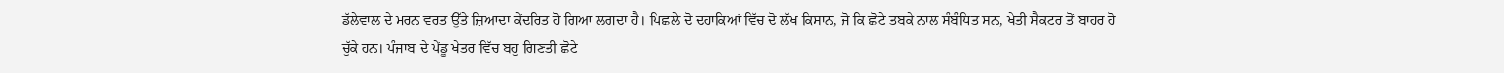ਡੱਲੇਵਾਲ ਦੇ ਮਰਨ ਵਰਤ ਉੱਤੇ ਜ਼ਿਆਦਾ ਕੇਂਦਰਿਤ ਹੋ ਗਿਆ ਲਗਦਾ ਹੈ। ਪਿਛਲੇ ਦੋ ਦਹਾਕਿਆਂ ਵਿੱਚ ਦੋ ਲੱਖ ਕਿਸਾਨ, ਜੋ ਕਿ ਛੋਟੇ ਤਬਕੇ ਨਾਲ ਸੰਬੰਧਿਤ ਸਨ, ਖੇਤੀ ਸੈਕਟਰ ਤੋਂ ਬਾਹਰ ਹੋ ਚੁੱਕੇ ਹਨ। ਪੰਜਾਬ ਦੇ ਪੇਂਡੂ ਖੇਤਰ ਵਿੱਚ ਬਹੁ ਗਿਣਤੀ ਛੋਟੇ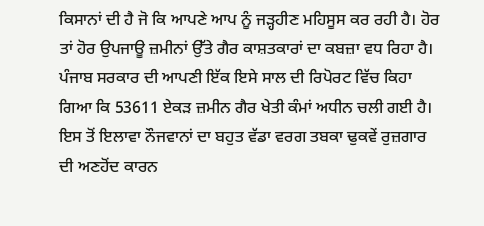ਕਿਸਾਨਾਂ ਦੀ ਹੈ ਜੋ ਕਿ ਆਪਣੇ ਆਪ ਨੂੰ ਜੜ੍ਹਹੀਣ ਮਹਿਸੂਸ ਕਰ ਰਹੀ ਹੈ। ਹੋਰ ਤਾਂ ਹੋਰ ਉਪਜਾਊ ਜ਼ਮੀਨਾਂ ਉੱਤੇ ਗੈਰ ਕਾਸ਼ਤਕਾਰਾਂ ਦਾ ਕਬਜ਼ਾ ਵਧ ਰਿਹਾ ਹੈ। ਪੰਜਾਬ ਸਰਕਾਰ ਦੀ ਆਪਣੀ ਇੱਕ ਇਸੇ ਸਾਲ ਦੀ ਰਿਪੋਰਟ ਵਿੱਚ ਕਿਹਾ ਗਿਆ ਕਿ 53611 ਏਕੜ ਜ਼ਮੀਨ ਗੈਰ ਖੇਤੀ ਕੰਮਾਂ ਅਧੀਨ ਚਲੀ ਗਈ ਹੈ। ਇਸ ਤੋਂ ਇਲਾਵਾ ਨੌਜਵਾਨਾਂ ਦਾ ਬਹੁਤ ਵੱਡਾ ਵਰਗ ਤਬਕਾ ਢੁਕਵੇਂ ਰੁਜ਼ਗਾਰ ਦੀ ਅਣਹੋਂਦ ਕਾਰਨ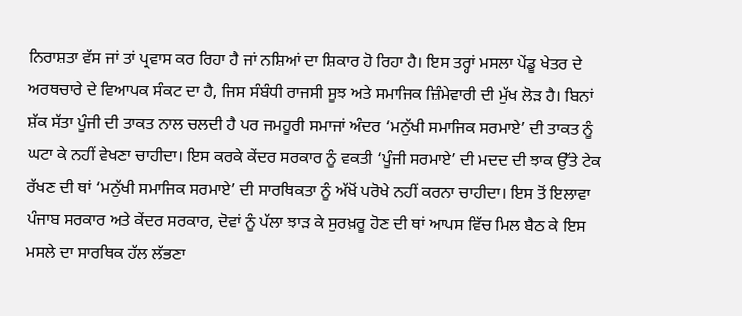ਨਿਰਾਸ਼ਤਾ ਵੱਸ ਜਾਂ ਤਾਂ ਪ੍ਰਵਾਸ ਕਰ ਰਿਹਾ ਹੈ ਜਾਂ ਨਸ਼ਿਆਂ ਦਾ ਸ਼ਿਕਾਰ ਹੋ ਰਿਹਾ ਹੈ। ਇਸ ਤਰ੍ਹਾਂ ਮਸਲਾ ਪੇਂਡੂ ਖੇਤਰ ਦੇ ਅਰਥਚਾਰੇ ਦੇ ਵਿਆਪਕ ਸੰਕਟ ਦਾ ਹੈ, ਜਿਸ ਸੰਬੰਧੀ ਰਾਜਸੀ ਸੂਝ ਅਤੇ ਸਮਾਜਿਕ ਜ਼ਿੰਮੇਵਾਰੀ ਦੀ ਮੁੱਖ ਲੋੜ ਹੈ। ਬਿਨਾਂ ਸ਼ੱਕ ਸੱਤਾ ਪੂੰਜੀ ਦੀ ਤਾਕਤ ਨਾਲ ਚਲਦੀ ਹੈ ਪਰ ਜਮਹੂਰੀ ਸਮਾਜਾਂ ਅੰਦਰ ‘ਮਨੁੱਖੀ ਸਮਾਜਿਕ ਸਰਮਾਏ’ ਦੀ ਤਾਕਤ ਨੂੰ ਘਟਾ ਕੇ ਨਹੀਂ ਵੇਖਣਾ ਚਾਹੀਦਾ। ਇਸ ਕਰਕੇ ਕੇਂਦਰ ਸਰਕਾਰ ਨੂੰ ਵਕਤੀ ‘ਪੂੰਜੀ ਸਰਮਾਏ’ ਦੀ ਮਦਦ ਦੀ ਝਾਕ ਉੱਤੇ ਟੇਕ ਰੱਖਣ ਦੀ ਥਾਂ ‘ਮਨੁੱਖੀ ਸਮਾਜਿਕ ਸਰਮਾਏ’ ਦੀ ਸਾਰਥਿਕਤਾ ਨੂੰ ਅੱਖੋਂ ਪਰੋਖੇ ਨਹੀਂ ਕਰਨਾ ਚਾਹੀਦਾ। ਇਸ ਤੋਂ ਇਲਾਵਾ ਪੰਜਾਬ ਸਰਕਾਰ ਅਤੇ ਕੇਂਦਰ ਸਰਕਾਰ, ਦੋਵਾਂ ਨੂੰ ਪੱਲਾ ਝਾੜ ਕੇ ਸੁਰਖ਼ਰੂ ਹੋਣ ਦੀ ਥਾਂ ਆਪਸ ਵਿੱਚ ਮਿਲ ਬੈਠ ਕੇ ਇਸ ਮਸਲੇ ਦਾ ਸਾਰਥਿਕ ਹੱਲ ਲੱਭਣਾ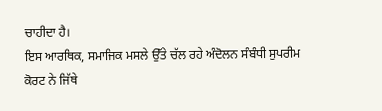ਚਾਹੀਦਾ ਹੈ।
ਇਸ ਆਰਥਿਕ, ਸਮਾਜਿਕ ਮਸਲੇ ਉੱਤੇ ਚੱਲ ਰਹੇ ਅੰਦੋਲਨ ਸੰਬੰਧੀ ਸੁਪਰੀਮ ਕੋਰਟ ਨੇ ਜਿੱਥੇ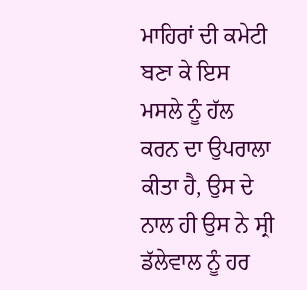ਮਾਹਿਰਾਂ ਦੀ ਕਮੇਟੀ ਬਣਾ ਕੇ ਇਸ ਮਸਲੇ ਨੂੰ ਹੱਲ ਕਰਨ ਦਾ ਉਪਰਾਲਾ ਕੀਤਾ ਹੈ, ਉਸ ਦੇ ਨਾਲ ਹੀ ਉਸ ਨੇ ਸ੍ਰੀ ਡੱਲੇਵਾਲ ਨੂੰ ਹਰ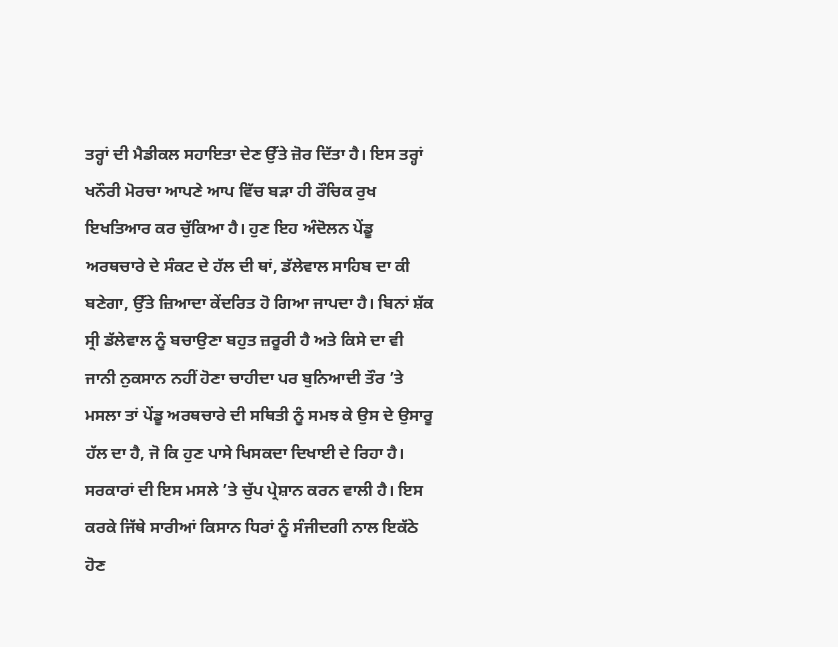ਤਰ੍ਹਾਂ ਦੀ ਮੈਡੀਕਲ ਸਹਾਇਤਾ ਦੇਣ ਉੱਤੇ ਜ਼ੋਰ ਦਿੱਤਾ ਹੈ। ਇਸ ਤਰ੍ਹਾਂ ਖਨੌਰੀ ਮੋਰਚਾ ਆਪਣੇ ਆਪ ਵਿੱਚ ਬੜਾ ਹੀ ਰੌਚਿਕ ਰੁਖ ਇਖਤਿਆਰ ਕਰ ਚੁੱਕਿਆ ਹੈ। ਹੁਣ ਇਹ ਅੰਦੋਲਨ ਪੇਂਡੂ ਅਰਥਚਾਰੇ ਦੇ ਸੰਕਟ ਦੇ ਹੱਲ ਦੀ ਥਾਂ, ਡੱਲੇਵਾਲ ਸਾਹਿਬ ਦਾ ਕੀ ਬਣੇਗਾ, ਉੱਤੇ ਜ਼ਿਆਦਾ ਕੇਂਦਰਿਤ ਹੋ ਗਿਆ ਜਾਪਦਾ ਹੈ। ਬਿਨਾਂ ਸ਼ੱਕ ਸ੍ਰੀ ਡੱਲੇਵਾਲ ਨੂੰ ਬਚਾਉਣਾ ਬਹੁਤ ਜ਼ਰੂਰੀ ਹੈ ਅਤੇ ਕਿਸੇ ਦਾ ਵੀ ਜਾਨੀ ਨੁਕਸਾਨ ਨਹੀਂ ਹੋਣਾ ਚਾਹੀਦਾ ਪਰ ਬੁਨਿਆਦੀ ਤੌਰ ’ਤੇ ਮਸਲਾ ਤਾਂ ਪੇਂਡੂ ਅਰਥਚਾਰੇ ਦੀ ਸਥਿਤੀ ਨੂੰ ਸਮਝ ਕੇ ਉਸ ਦੇ ਉਸਾਰੂ ਹੱਲ ਦਾ ਹੈ, ਜੋ ਕਿ ਹੁਣ ਪਾਸੇ ਖਿਸਕਦਾ ਦਿਖਾਈ ਦੇ ਰਿਹਾ ਹੈ। ਸਰਕਾਰਾਂ ਦੀ ਇਸ ਮਸਲੇ ’ਤੇ ਚੁੱਪ ਪ੍ਰੇਸ਼ਾਨ ਕਰਨ ਵਾਲੀ ਹੈ। ਇਸ ਕਰਕੇ ਜਿੱਥੇ ਸਾਰੀਆਂ ਕਿਸਾਨ ਧਿਰਾਂ ਨੂੰ ਸੰਜੀਦਗੀ ਨਾਲ ਇਕੱਠੇ ਹੋਣ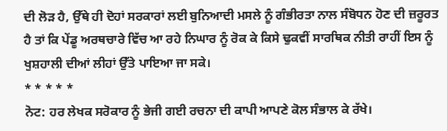ਦੀ ਲੋੜ ਹੈ, ਉੱਥੇ ਹੀ ਦੋਹਾਂ ਸਰਕਾਰਾਂ ਲਈ ਬੁਨਿਆਦੀ ਮਸਲੇ ਨੂੰ ਗੰਭੀਰਤਾ ਨਾਲ ਸੰਬੋਧਨ ਹੋਣ ਦੀ ਜ਼ਰੂਰਤ ਹੈ ਤਾਂ ਕਿ ਪੇਂਡੂ ਅਰਥਚਾਰੇ ਵਿੱਚ ਆ ਰਹੇ ਨਿਘਾਰ ਨੂੰ ਰੋਕ ਕੇ ਕਿਸੇ ਢੁਕਵੀਂ ਸਾਰਥਿਕ ਨੀਤੀ ਰਾਹੀਂ ਇਸ ਨੂੰ ਖੁਸ਼ਹਾਲੀ ਦੀਆਂ ਲੀਹਾਂ ਉੱਤੇ ਪਾਇਆ ਜਾ ਸਕੇ।
* * * * *
ਨੋਟ: ਹਰ ਲੇਖਕ ਸਰੋਕਾਰ ਨੂੰ ਭੇਜੀ ਗਈ ਰਚਨਾ ਦੀ ਕਾਪੀ ਆਪਣੇ ਕੋਲ ਸੰਭਾਲ ਕੇ ਰੱਖੇ।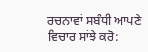ਰਚਨਾਵਾਂ ਸਬੰਧੀ ਆਪਣੇ ਵਿਚਾਰ ਸਾਂਝੇ ਕਰੋ: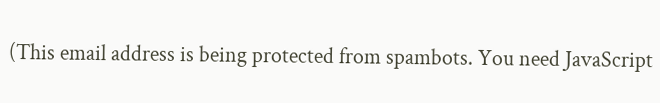(This email address is being protected from spambots. You need JavaScript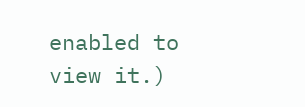enabled to view it.)